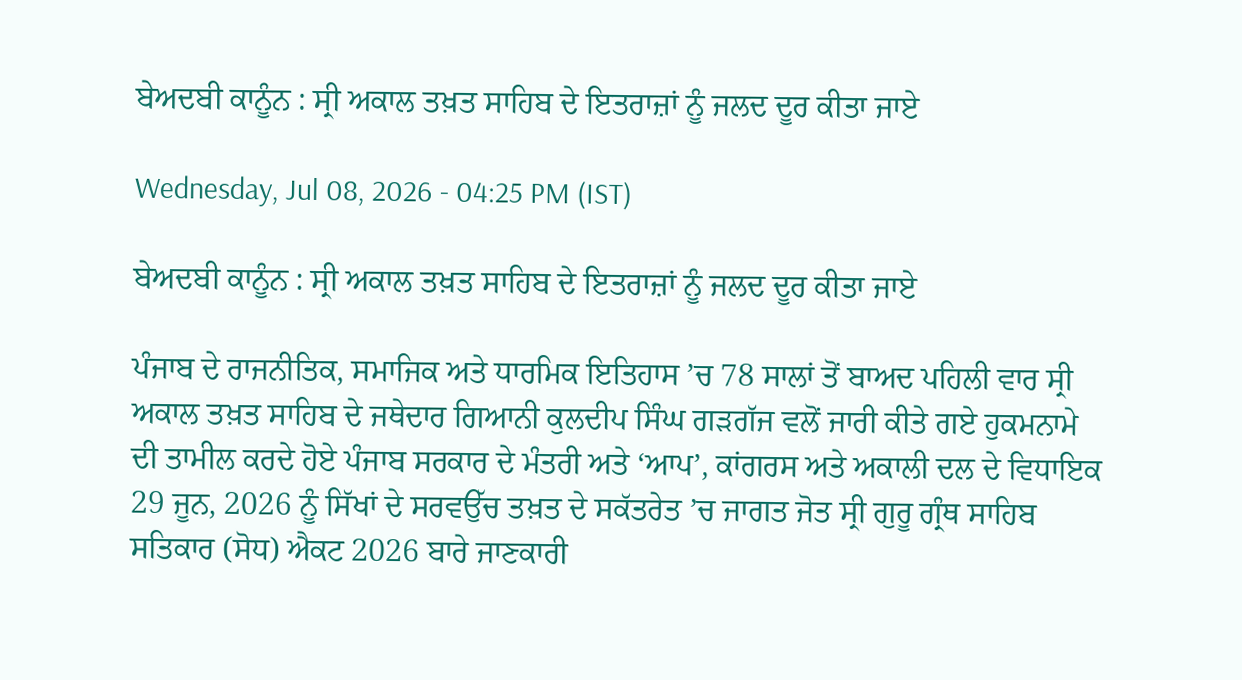ਬੇਅਦਬੀ ਕਾਨੂੰਨ : ਸ੍ਰੀ ਅਕਾਲ ਤਖ਼ਤ ਸਾਹਿਬ ਦੇ ਇਤਰਾਜ਼ਾਂ ਨੂੰ ਜਲਦ ਦੂਰ ਕੀਤਾ ਜਾਏ

Wednesday, Jul 08, 2026 - 04:25 PM (IST)

ਬੇਅਦਬੀ ਕਾਨੂੰਨ : ਸ੍ਰੀ ਅਕਾਲ ਤਖ਼ਤ ਸਾਹਿਬ ਦੇ ਇਤਰਾਜ਼ਾਂ ਨੂੰ ਜਲਦ ਦੂਰ ਕੀਤਾ ਜਾਏ

ਪੰਜਾਬ ਦੇ ਰਾਜਨੀਤਿਕ, ਸਮਾਜਿਕ ਅਤੇ ਧਾਰਮਿਕ ਇਤਿਹਾਸ ’ਚ 78 ਸਾਲਾਂ ਤੋਂ ਬਾਅਦ ਪਹਿਲੀ ਵਾਰ ਸ੍ਰੀ ਅਕਾਲ ਤਖ਼ਤ ਸਾਹਿਬ ਦੇ ਜਥੇਦਾਰ ਗਿਆਨੀ ਕੁਲਦੀਪ ਸਿੰਘ ਗੜਗੱਜ ਵਲੋਂ ਜਾਰੀ ਕੀਤੇ ਗਏ ਹੁਕਮਨਾਮੇ ਦੀ ਤਾਮੀਲ ਕਰਦੇ ਹੋਏ ਪੰਜਾਬ ਸਰਕਾਰ ਦੇ ਮੰਤਰੀ ਅਤੇ ‘ਆਪ’, ਕਾਂਗਰਸ ਅਤੇ ਅਕਾਲੀ ਦਲ ਦੇ ਵਿਧਾਇਕ 29 ਜੂਨ, 2026 ਨੂੰ ਸਿੱਖਾਂ ਦੇ ਸਰਵਉੱਚ ਤਖ਼ਤ ਦੇ ਸਕੱਤਰੇਤ ’ਚ ਜਾਗਤ ਜੋਤ ਸ੍ਰੀ ਗੁਰੂ ਗ੍ਰੰਥ ਸਾਹਿਬ ਸਤਿਕਾਰ (ਸੋਧ) ਐਕਟ 2026 ਬਾਰੇ ਜਾਣਕਾਰੀ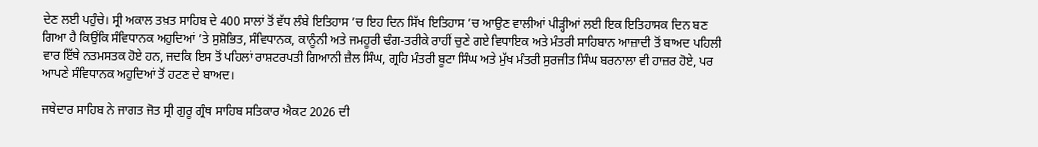ਦੇਣ ਲਈ ਪਹੁੰਚੇ। ਸ੍ਰੀ ਅਕਾਲ ਤਖ਼ਤ ਸਾਹਿਬ ਦੇ 400 ਸਾਲਾਂ ਤੋਂ ਵੱਧ ਲੰਬੇ ਇਤਿਹਾਸ ’ਚ ਇਹ ਦਿਨ ਸਿੱਖ ਇਤਿਹਾਸ ’ਚ ਆਉਣ ਵਾਲੀਆਂ ਪੀੜ੍ਹੀਆਂ ਲਈ ਇਕ ਇਤਿਹਾਸਕ ਦਿਨ ਬਣ ਗਿਆ ਹੈ ਕਿਉਂਕਿ ਸੰਵਿਧਾਨਕ ਅਹੁਦਿਆਂ ’ਤੇ ਸੁਸ਼ੋਭਿਤ, ਸੰਵਿਧਾਨਕ, ਕਾਨੂੰਨੀ ਅਤੇ ਜਮਹੂਰੀ ਢੰਗ-ਤਰੀਕੇ ਰਾਹੀਂ ਚੁਣੇ ਗਏ ਵਿਧਾਇਕ ਅਤੇ ਮੰਤਰੀ ਸਾਹਿਬਾਨ ਆਜ਼ਾਦੀ ਤੋਂ ਬਾਅਦ ਪਹਿਲੀ ਵਾਰ ਇੱਥੇ ਨਤਮਸਤਕ ਹੋਏ ਹਨ, ਜਦਕਿ ਇਸ ਤੋਂ ਪਹਿਲਾਂ ਰਾਸ਼ਟਰਪਤੀ ਗਿਆਨੀ ਜ਼ੈਲ ਸਿੰਘ, ਗ੍ਰਹਿ ਮੰਤਰੀ ਬੂਟਾ ਸਿੰਘ ਅਤੇ ਮੁੱਖ ਮੰਤਰੀ ਸੁਰਜੀਤ ਸਿੰਘ ਬਰਨਾਲਾ ਵੀ ਹਾਜ਼ਰ ਹੋਏ, ਪਰ ਆਪਣੇ ਸੰਵਿਧਾਨਕ ਅਹੁਦਿਆਂ ਤੋਂ ਹਟਣ ਦੇ ਬਾਅਦ।

ਜਥੇਦਾਰ ਸਾਹਿਬ ਨੇ ਜਾਗਤ ਜੋਤ ਸ੍ਰੀ ਗੁਰੂ ਗ੍ਰੰਥ ਸਾਹਿਬ ਸਤਿਕਾਰ ਐਕਟ 2026 ਦੀ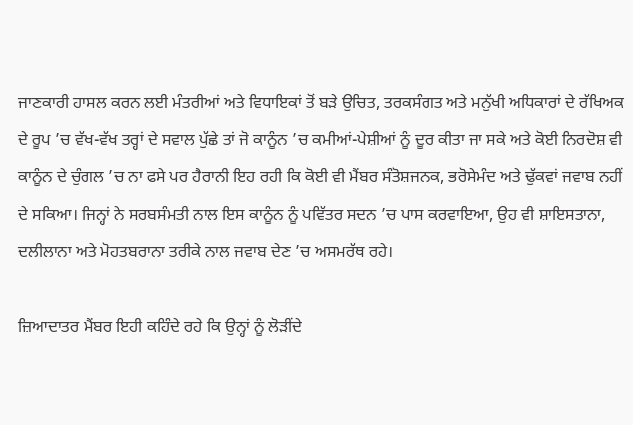ਜਾਣਕਾਰੀ ਹਾਸਲ ਕਰਨ ਲਈ ਮੰਤਰੀਆਂ ਅਤੇ ਵਿਧਾਇਕਾਂ ਤੋਂ ਬੜੇ ਉਚਿਤ, ਤਰਕਸੰਗਤ ਅਤੇ ਮਨੁੱਖੀ ਅਧਿਕਾਰਾਂ ਦੇ ਰੱਖਿਅਕ ਦੇ ਰੂਪ ’ਚ ਵੱਖ-ਵੱਖ ਤਰ੍ਹਾਂ ਦੇ ਸਵਾਲ ਪੁੱਛੇ ਤਾਂ ਜੋ ਕਾਨੂੰਨ ’ਚ ਕਮੀਆਂ-ਪੇਸ਼ੀਆਂ ਨੂੰ ਦੂਰ ਕੀਤਾ ਜਾ ਸਕੇ ਅਤੇ ਕੋਈ ਨਿਰਦੋਸ਼ ਵੀ ਕਾਨੂੰਨ ਦੇ ਚੁੰਗਲ ’ਚ ਨਾ ਫਸੇ ਪਰ ਹੈਰਾਨੀ ਇਹ ਰਹੀ ਕਿ ਕੋਈ ਵੀ ਮੈਂਬਰ ਸੰਤੋਸ਼ਜਨਕ, ਭਰੋਸੇਮੰਦ ਅਤੇ ਢੁੱਕਵਾਂ ਜਵਾਬ ਨਹੀਂ ਦੇ ਸਕਿਆ। ਜਿਨ੍ਹਾਂ ਨੇ ਸਰਬਸੰਮਤੀ ਨਾਲ ਇਸ ਕਾਨੂੰਨ ਨੂੰ ਪਵਿੱਤਰ ਸਦਨ ’ਚ ਪਾਸ ਕਰਵਾਇਆ, ਉਹ ਵੀ ਸ਼ਾਇਸਤਾਨਾ, ਦਲੀਲਾਨਾ ਅਤੇ ਮੋਹਤਬਰਾਨਾ ਤਰੀਕੇ ਨਾਲ ਜਵਾਬ ਦੇਣ ’ਚ ਅਸਮਰੱਥ ਰਹੇ।

ਜ਼ਿਆਦਾਤਰ ਮੈਂਬਰ ਇਹੀ ਕਹਿੰਦੇ ਰਹੇ ਕਿ ਉਨ੍ਹਾਂ ਨੂੰ ਲੋੜੀਂਦੇ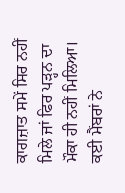ਕਾਗਜ਼ਾਤ ਸਮੇਂ ਸਿਰ ਨਹੀਂ ਮਿਲੇ ਜਾਂ ਫਿਰ ਪੜ੍ਹਨ ਦਾ ਮੌਕਾ ਹੀ ਨਹੀਂ ਮਿਲਿਆ। ਕਈ ਮੈਂਬਰਾਂ ਨੇ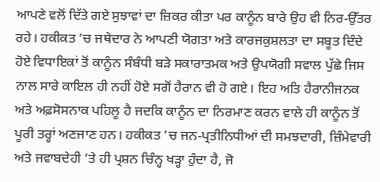ਆਪਣੇ ਵਲੋਂ ਦਿੱਤੇ ਗਏ ਸੁਝਾਵਾਂ ਦਾ ਜ਼ਿਕਰ ਕੀਤਾ ਪਰ ਕਾਨੂੰਨ ਬਾਰੇ ਉਹ ਵੀ ਨਿਰ-ਉੱਤਰ ਰਹੇ। ਹਕੀਕਤ ’ਚ ਜਥੇਦਾਰ ਨੇ ਆਪਣੀ ਯੋਗਤਾ ਅਤੇ ਕਾਰਜਕੁਸ਼ਲਤਾ ਦਾ ਸਬੂਤ ਦਿੰਦੇ ਹੋਏ ਵਿਧਾਇਕਾਂ ਤੋਂ ਕਾਨੂੰਨ ਸੰਬੰਧੀ ਬੜੇ ਸਕਾਰਾਤਮਕ ਅਤੇ ਉਪਯੋਗੀ ਸਵਾਲ ਪੁੱਛੇ ਜਿਸ ਨਾਲ ਸਾਰੇ ਕਾਇਲ ਹੀ ਨਹੀਂ ਹੋਏ ਸਗੋਂ ਹੈਰਾਨ ਵੀ ਹੋ ਗਏ। ਇਹ ਅਤਿ ਹੈਰਾਨੀਜਨਕ ਅਤੇ ਅਫ਼ਸੋਸਨਾਕ ਪਹਿਲੂ ਹੈ ਜਦਕਿ ਕਾਨੂੰਨ ਦਾ ਨਿਰਮਾਣ ਕਰਨ ਵਾਲੇ ਹੀ ਕਾਨੂੰਨ ਤੋਂ ਪੂਰੀ ਤਰ੍ਹਾਂ ਅਣਜਾਣ ਹਨ। ਹਕੀਕਤ ’ਚ ਜਨ-ਪ੍ਰਤੀਨਿਧੀਆਂ ਦੀ ਸਮਝਦਾਰੀ, ਜ਼ਿੰਮੇਵਾਰੀ ਅਤੇ ਜਵਾਬਦੇਹੀ ’ਤੇ ਹੀ ਪ੍ਰਸ਼ਨ ਚਿੰਨ੍ਹ ਖੜ੍ਹਾ ਹੁੰਦਾ ਹੈ, ਜੋ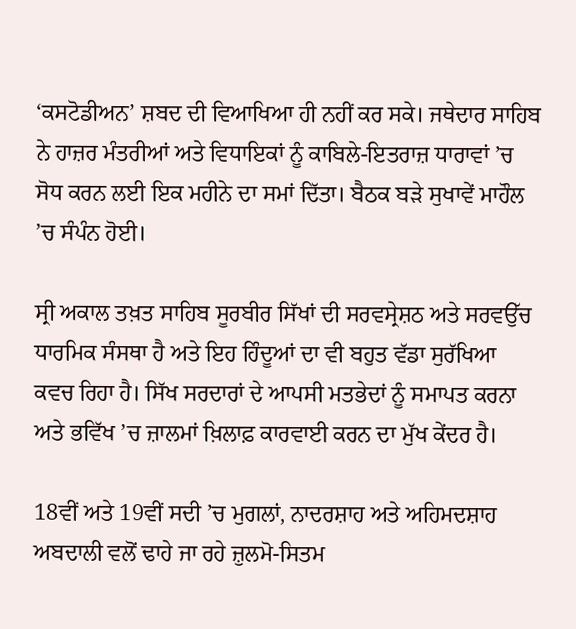‘ਕਸਟੋਡੀਅਨ’ ਸ਼ਬਦ ਦੀ ਵਿਆਖਿਆ ਹੀ ਨਹੀਂ ਕਰ ਸਕੇ। ਜਥੇਦਾਰ ਸਾਹਿਬ ਨੇ ਹਾਜ਼ਰ ਮੰਤਰੀਆਂ ਅਤੇ ਵਿਧਾਇਕਾਂ ਨੂੰ ਕਾਬਿਲੇ-ਇਤਰਾਜ਼ ਧਾਰਾਵਾਂ ’ਚ ਸੋਧ ਕਰਨ ਲਈ ਇਕ ਮਹੀਨੇ ਦਾ ਸਮਾਂ ਦਿੱਤਾ। ਬੈਠਕ ਬੜੇ ਸੁਖਾਵੇਂ ਮਾਹੌਲ ’ਚ ਸੰਪੰਨ ਹੋਈ।

ਸ੍ਰੀ ਅਕਾਲ ਤਖ਼ਤ ਸਾਹਿਬ ਸੂਰਬੀਰ ਸਿੱਖਾਂ ਦੀ ਸਰਵਸ੍ਰੇਸ਼ਠ ਅਤੇ ਸਰਵਉੱਚ ਧਾਰਮਿਕ ਸੰਸਥਾ ਹੈ ਅਤੇ ਇਹ ਹਿੰਦੂਆਂ ਦਾ ਵੀ ਬਹੁਤ ਵੱਡਾ ਸੁਰੱਖਿਆ ਕਵਚ ਰਿਹਾ ਹੈ। ਸਿੱਖ ਸਰਦਾਰਾਂ ਦੇ ਆਪਸੀ ਮਤਭੇਦਾਂ ਨੂੰ ਸਮਾਪਤ ਕਰਨਾ ਅਤੇ ਭਵਿੱਖ ’ਚ ਜ਼ਾਲਮਾਂ ਖ਼ਿਲਾਫ਼ ਕਾਰਵਾਈ ਕਰਨ ਦਾ ਮੁੱਖ ਕੇਂਦਰ ਹੈ।

18ਵੀਂ ਅਤੇ 19ਵੀਂ ਸਦੀ ’ਚ ਮੁਗਲਾਂ, ਨਾਦਰਸ਼ਾਹ ਅਤੇ ਅਹਿਮਦਸ਼ਾਹ ਅਬਦਾਲੀ ਵਲੋਂ ਢਾਹੇ ਜਾ ਰਹੇ ਜ਼ੁਲਮੋ-ਸਿਤਮ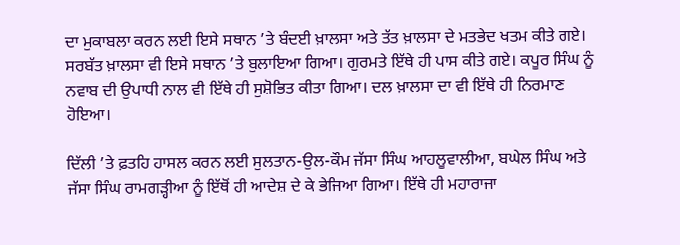ਦਾ ਮੁਕਾਬਲਾ ਕਰਨ ਲਈ ਇਸੇ ਸਥਾਨ ’ਤੇ ਬੰਦਈ ਖ਼ਾਲਸਾ ਅਤੇ ਤੱਤ ਖ਼ਾਲਸਾ ਦੇ ਮਤਭੇਦ ਖਤਮ ਕੀਤੇ ਗਏ। ਸਰਬੱਤ ਖ਼ਾਲਸਾ ਵੀ ਇਸੇ ਸਥਾਨ ’ਤੇ ਬੁਲਾਇਆ ਗਿਆ। ਗੁਰਮਤੇ ਇੱਥੇ ਹੀ ਪਾਸ ਕੀਤੇ ਗਏ। ਕਪੂਰ ਸਿੰਘ ਨੂੰ ਨਵਾਬ ਦੀ ਉਪਾਧੀ ਨਾਲ ਵੀ ਇੱਥੇ ਹੀ ਸੁਸ਼ੋਭਿਤ ਕੀਤਾ ਗਿਆ। ਦਲ ਖ਼ਾਲਸਾ ਦਾ ਵੀ ਇੱਥੇ ਹੀ ਨਿਰਮਾਣ ਹੋਇਆ।

ਦਿੱਲੀ ’ਤੇ ਫ਼ਤਹਿ ਹਾਸਲ ਕਰਨ ਲਈ ਸੁਲਤਾਨ-ਉਲ-ਕੌਮ ਜੱਸਾ ਸਿੰਘ ਆਹਲੂਵਾਲੀਆ, ਬਘੇਲ ਸਿੰਘ ਅਤੇ ਜੱਸਾ ਸਿੰਘ ਰਾਮਗੜ੍ਹੀਆ ਨੂੰ ਇੱਥੋਂ ਹੀ ਆਦੇਸ਼ ਦੇ ਕੇ ਭੇਜਿਆ ਗਿਆ। ਇੱਥੇ ਹੀ ਮਹਾਰਾਜਾ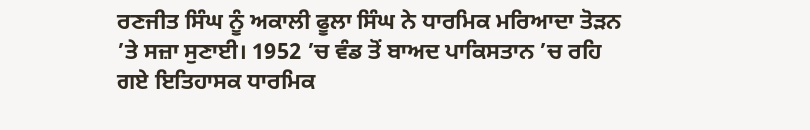ਰਣਜੀਤ ਸਿੰਘ ਨੂੰ ਅਕਾਲੀ ਫੂਲਾ ਸਿੰਘ ਨੇ ਧਾਰਮਿਕ ਮਰਿਆਦਾ ਤੋੜਨ ’ਤੇ ਸਜ਼ਾ ਸੁਣਾਈ। 1952 ’ਚ ਵੰਡ ਤੋਂ ਬਾਅਦ ਪਾਕਿਸਤਾਨ ’ਚ ਰਹਿ ਗਏ ਇਤਿਹਾਸਕ ਧਾਰਮਿਕ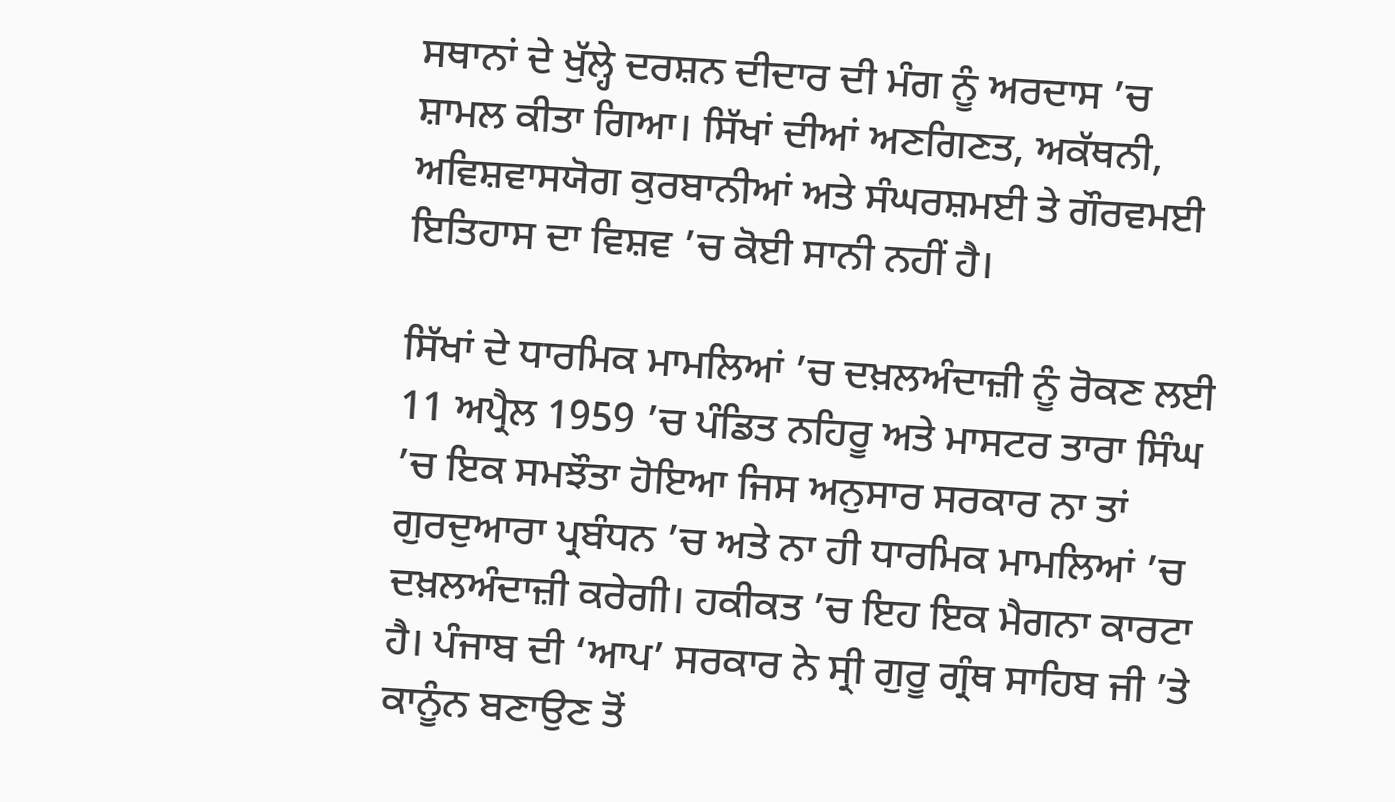ਸਥਾਨਾਂ ਦੇ ਖੁੱਲ੍ਹੇ ਦਰਸ਼ਨ ਦੀਦਾਰ ਦੀ ਮੰਗ ਨੂੰ ਅਰਦਾਸ ’ਚ ਸ਼ਾਮਲ ਕੀਤਾ ਗਿਆ। ਸਿੱਖਾਂ ਦੀਆਂ ਅਣਗਿਣਤ, ਅਕੱਥਨੀ, ਅਵਿਸ਼ਵਾਸਯੋਗ ਕੁਰਬਾਨੀਆਂ ਅਤੇ ਸੰਘਰਸ਼ਮਈ ਤੇ ਗੌਰਵਮਈ ਇਤਿਹਾਸ ਦਾ ਵਿਸ਼ਵ ’ਚ ਕੋਈ ਸਾਨੀ ਨਹੀਂ ਹੈ।

ਸਿੱਖਾਂ ਦੇ ਧਾਰਮਿਕ ਮਾਮਲਿਆਂ ’ਚ ਦਖ਼ਲਅੰਦਾਜ਼ੀ ਨੂੰ ਰੋਕਣ ਲਈ 11 ਅਪ੍ਰੈਲ 1959 ’ਚ ਪੰਡਿਤ ਨਹਿਰੂ ਅਤੇ ਮਾਸਟਰ ਤਾਰਾ ਸਿੰਘ ’ਚ ਇਕ ਸਮਝੌਤਾ ਹੋਇਆ ਜਿਸ ਅਨੁਸਾਰ ਸਰਕਾਰ ਨਾ ਤਾਂ ਗੁਰਦੁਆਰਾ ਪ੍ਰਬੰਧਨ ’ਚ ਅਤੇ ਨਾ ਹੀ ਧਾਰਮਿਕ ਮਾਮਲਿਆਂ ’ਚ ਦਖ਼ਲਅੰਦਾਜ਼ੀ ਕਰੇਗੀ। ਹਕੀਕਤ ’ਚ ਇਹ ਇਕ ਮੈਗਨਾ ਕਾਰਟਾ ਹੈ। ਪੰਜਾਬ ਦੀ ‘ਆਪ’ ਸਰਕਾਰ ਨੇ ਸ੍ਰੀ ਗੁਰੂ ਗ੍ਰੰਥ ਸਾਹਿਬ ਜੀ ’ਤੇ ਕਾਨੂੰਨ ਬਣਾਉਣ ਤੋਂ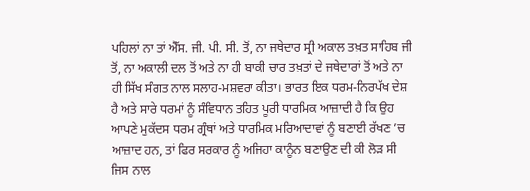ਪਹਿਲਾਂ ਨਾ ਤਾਂ ਐੱਸ. ਜੀ. ਪੀ. ਸੀ. ਤੋਂ, ਨਾ ਜਥੇਦਾਰ ਸ੍ਰੀ ਅਕਾਲ ਤਖ਼ਤ ਸਾਹਿਬ ਜੀ ਤੋਂ, ਨਾ ਅਕਾਲੀ ਦਲ ਤੋਂ ਅਤੇ ਨਾ ਹੀ ਬਾਕੀ ਚਾਰ ਤਖ਼ਤਾਂ ਦੇ ਜਥੇਦਾਰਾਂ ਤੋਂ ਅਤੇ ਨਾ ਹੀ ਸਿੱਖ ਸੰਗਤ ਨਾਲ ਸਲਾਹ-ਮਸ਼ਵਰਾ ਕੀਤਾ। ਭਾਰਤ ਇਕ ਧਰਮ-ਨਿਰਪੱਖ ਦੇਸ਼ ਹੈ ਅਤੇ ਸਾਰੇ ਧਰਮਾਂ ਨੂੰ ਸੰਵਿਧਾਨ ਤਹਿਤ ਪੂਰੀ ਧਾਰਮਿਕ ਆਜ਼ਾਦੀ ਹੈ ਕਿ ਉਹ ਆਪਣੇ ਮੁਕੱਦਸ ਧਰਮ ਗ੍ਰੰਥਾਂ ਅਤੇ ਧਾਰਮਿਕ ਮਰਿਆਦਾਵਾਂ ਨੂੰ ਬਣਾਈ ਰੱਖਣ ’ਚ ਆਜ਼ਾਦ ਹਨ, ਤਾਂ ਫਿਰ ਸਰਕਾਰ ਨੂੰ ਅਜਿਹਾ ਕਾਨੂੰਨ ਬਣਾਉਣ ਦੀ ਕੀ ਲੋੜ ਸੀ ਜਿਸ ਨਾਲ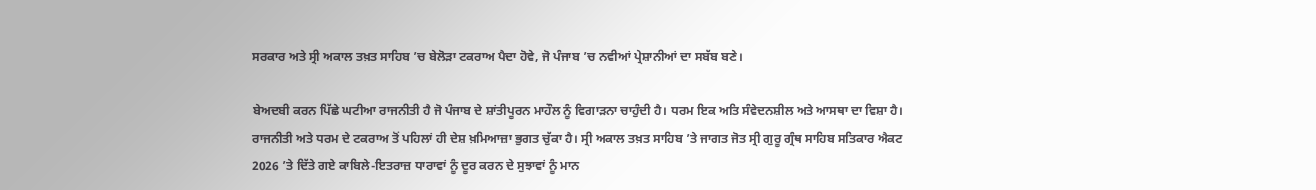ਸਰਕਾਰ ਅਤੇ ਸ੍ਰੀ ਅਕਾਲ ਤਖ਼ਤ ਸਾਹਿਬ ’ਚ ਬੇਲੋੜਾ ਟਕਰਾਅ ਪੈਦਾ ਹੋਵੇ, ਜੋ ਪੰਜਾਬ ’ਚ ਨਵੀਆਂ ਪ੍ਰੇਸ਼ਾਨੀਆਂ ਦਾ ਸਬੱਬ ਬਣੇ।

ਬੇਅਦਬੀ ਕਰਨ ਪਿੱਛੇ ਘਟੀਆ ਰਾਜਨੀਤੀ ਹੈ ਜੋ ਪੰਜਾਬ ਦੇ ਸ਼ਾਂਤੀਪੂਰਨ ਮਾਹੌਲ ਨੂੰ ਵਿਗਾੜਨਾ ਚਾਹੁੰਦੀ ਹੈ। ਧਰਮ ਇਕ ਅਤਿ ਸੰਵੇਦਨਸ਼ੀਲ ਅਤੇ ਆਸਥਾ ਦਾ ਵਿਸ਼ਾ ਹੈ। ਰਾਜਨੀਤੀ ਅਤੇ ਧਰਮ ਦੇ ਟਕਰਾਅ ਤੋਂ ਪਹਿਲਾਂ ਹੀ ਦੇਸ਼ ਖ਼ਮਿਆਜ਼ਾ ਭੁਗਤ ਚੁੱਕਾ ਹੈ। ਸ੍ਰੀ ਅਕਾਲ ਤਖ਼ਤ ਸਾਹਿਬ ’ਤੇ ਜਾਗਤ ਜੋਤ ਸ੍ਰੀ ਗੁਰੂ ਗ੍ਰੰਥ ਸਾਹਿਬ ਸਤਿਕਾਰ ਐਕਟ 2026 ’ਤੇ ਦਿੱਤੇ ਗਏ ਕਾਬਿਲੇ-ਇਤਰਾਜ਼ ਧਾਰਾਵਾਂ ਨੂੰ ਦੂਰ ਕਰਨ ਦੇ ਸੁਝਾਵਾਂ ਨੂੰ ਮਾਨ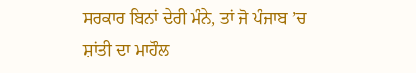ਸਰਕਾਰ ਬਿਨਾਂ ਦੇਰੀ ਮੰਨੇ, ਤਾਂ ਜੋ ਪੰਜਾਬ ’ਚ ਸ਼ਾਂਤੀ ਦਾ ਮਾਹੌਲ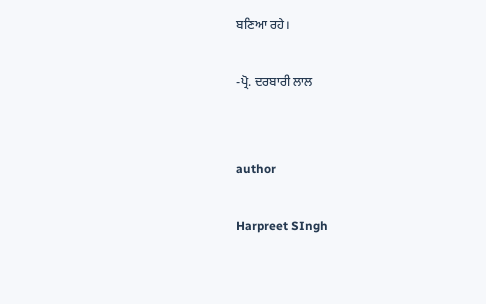ਬਣਿਆ ਰਹੇ।

-ਪ੍ਰੋ. ਦਰਬਾਰੀ ਲਾਲ


author

Harpreet SIngh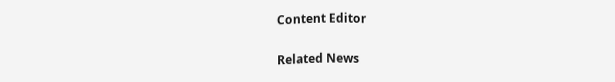Content Editor

Related News